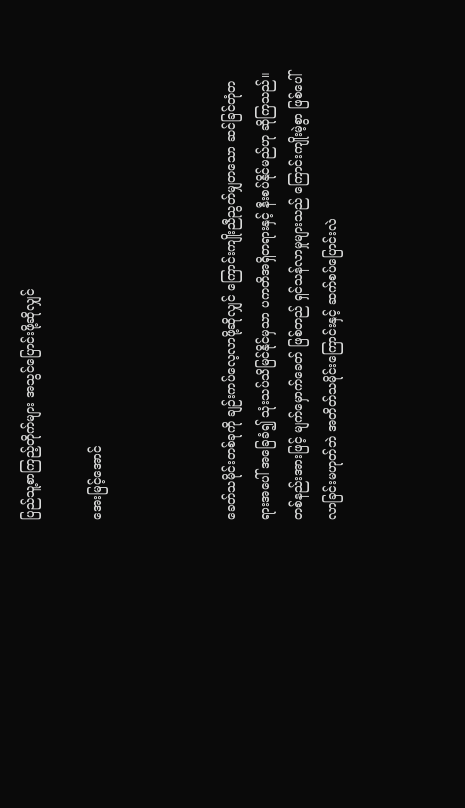ပြည်သူ့စာကြည့်တိုက်များ အသွင်ပြောင်းဖို့ဆိုလျှင်

အေးမြင့်အောင်



ခေတ်သမိုင်းတစ်ခုကို ချဉ်းကပ်လေ့လာဖို့ဆိုလျှင် ကြောင်းကျိုးညီညွတ်မျှတသော ဆင်ခြင်တုံတရားအပေါ် အခြေခံ၍ သုံးသပ်သိမြင်နိုင်မှသာ ပကတိအရှိတရားနှင့် နီးစပ်နိုင်မည်ဟု ဆိုကြသည်။ တစ်နည်းအားဖြင့် မျက်မှောက်ခေတ် ဖြစ်တည် ရှင်သန်လာမှုများသည် ကြောင်းကျိုးမဲ့စွာ ဖြစ်ပေါ်လာခြင်းမဟုတ်ဘဲ အတိတ်သမိုင်းကြောင်းနှင့် ဆက်စပ်ပြောင်းလဲ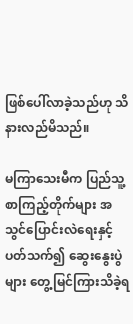ဖြစ်ပေါ်လာခဲ့သည်ဟု သိနားလည်မိသည်။

မကြာသေးမီက ပြည်သူ့စာကြည့်တိုက်များ အသွင်ပြောင်းလဲရေးနှင့် ပတ်သက်၍ ဆွေးနွေးပွဲများ တွေ့မြင်ကြားသိခဲ့ရ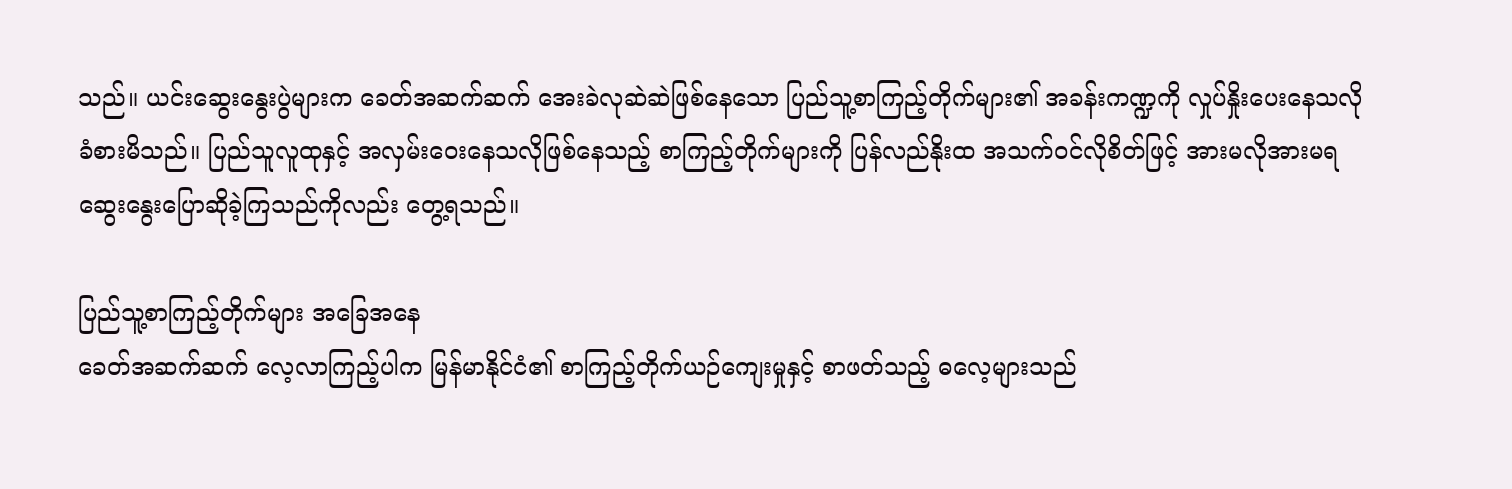သည်။ ယင်းဆွေးနွေးပွဲများက ခေတ်အဆက်ဆက် အေးခဲလုဆဲဆဲဖြစ်နေသော ပြည်သူ့စာကြည့်တိုက်များ၏ အခန်းကဏ္ဍကို လှုပ်နှိုးပေးနေသလို ခံစားမိသည်။ ပြည်သူလူထုနှင့် အလှမ်းဝေးနေသလိုဖြစ်နေသည့် စာကြည့်တိုက်များကို ပြန်လည်နိုးထ အသက်ဝင်လိုစိတ်ဖြင့် အားမလိုအားမရ ဆွေးနွေးပြောဆိုခဲ့ကြသည်ကိုလည်း တွေ့ရသည်။

ပြည်သူ့စာကြည့်တိုက်များ အခြေအနေ
ခေတ်အဆက်ဆက် လေ့လာကြည့်ပါက မြန်မာနိုင်ငံ၏ စာကြည့်တိုက်ယဉ်ကျေးမှုနှင့် စာဖတ်သည့် ဓလေ့များသည်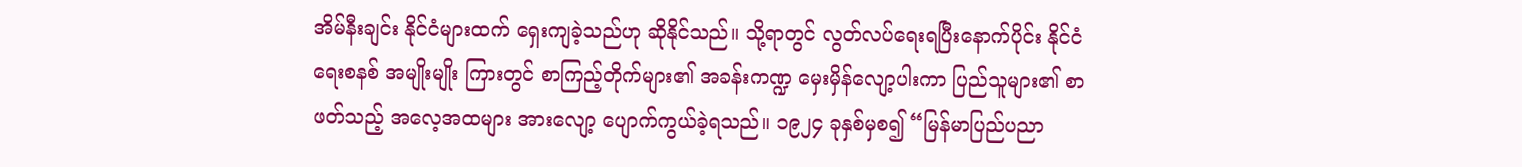အိမ်နီးချင်း နိုင်ငံများထက် ရှေးကျခဲ့သည်ဟု ဆိုနိုင်သည်။ သို့ရာတွင် လွတ်လပ်ရေးရပြီးနောက်ပိုင်း နိုင်ငံရေးစနစ် အမျိုးမျိုး ကြားတွင် စာကြည့်တိုက်များ၏ အခန်းကဏ္ဍ မှေးမှိန်လျော့ပါးကာ ပြည်သူများ၏ စာဖတ်သည့် အလေ့အထများ အားလျော့ ပျောက်ကွယ်ခဲ့ရသည်။ ၁၉၂၄ ခုနှစ်မှစ၍ “မြန်မာပြည်ပညာ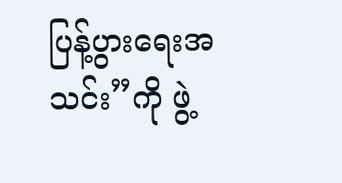ပြန့်ပွားရေးအသင်း”ကို ဖွဲ့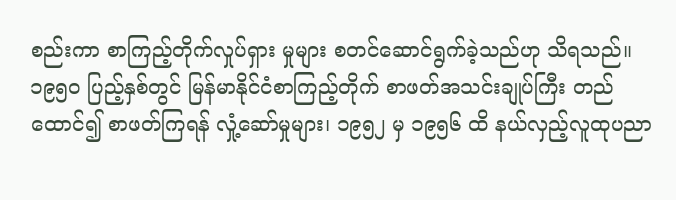စည်းကာ စာကြည့်တိုက်လှုပ်ရှား မှုများ စတင်ဆောင်ရွက်ခဲ့သည်ဟု သိရသည်။ ၁၉၅၀ ပြည့်နှစ်တွင် မြန်မာနိုင်ငံစာကြည့်တိုက် စာဖတ်အသင်းချုပ်ကြီး တည်ထောင်၍ စာဖတ်ကြရန် လှုံ့ဆော်မှုများ၊ ၁၉၅၂ မှ ၁၉၅၆ ထိ နယ်လှည့်လူထုပညာ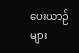ပေးယာဉ်များ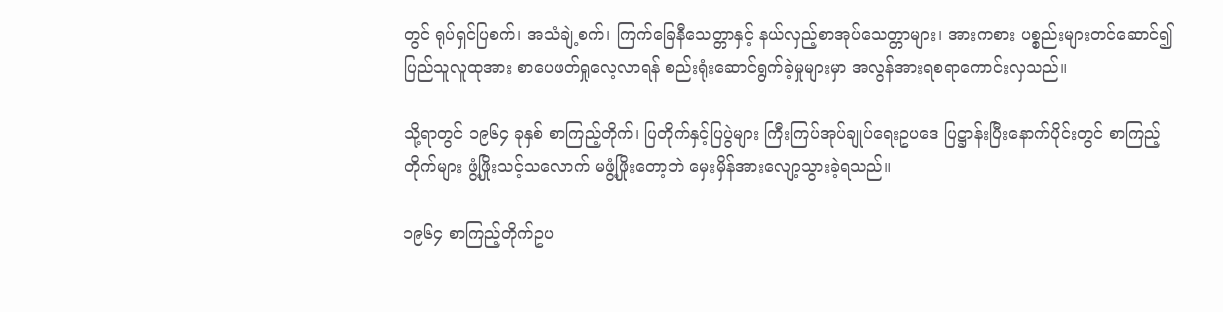တွင် ရုပ်ရှင်ပြစက်၊ အသံချဲ့စက်၊ ကြက်ခြေနီသေတ္တာနှင့် နယ်လှည့်စာအုပ်သေတ္တာများ၊ အားကစား ပစ္စည်းများတင်ဆောင်၍ ပြည်သူလူထုအား စာပေဖတ်ရှုလေ့လာရန် စည်းရုံးဆောင်ရွက်ခဲ့မှုများမှာ အလွန်အားရစရာကောင်းလှသည်။

သို့ရာတွင် ၁၉၆၄ ခုနှစ် စာကြည့်တိုက်၊ ပြတိုက်နှင့်ပြပွဲများ ကြီးကြပ်အုပ်ချုပ်ရေးဥပဒေ ပြဋ္ဌာန်းပြီးနောက်ပိုင်းတွင် စာကြည့်တိုက်များ ဖွံ့ဖြိုးသင့်သလောက် မဖွံ့ဖြိုးတော့ဘဲ မှေးမှိန်အားလျော့သွားခဲ့ရသည်။

၁၉၆၄ စာကြည့်တိုက်ဥပ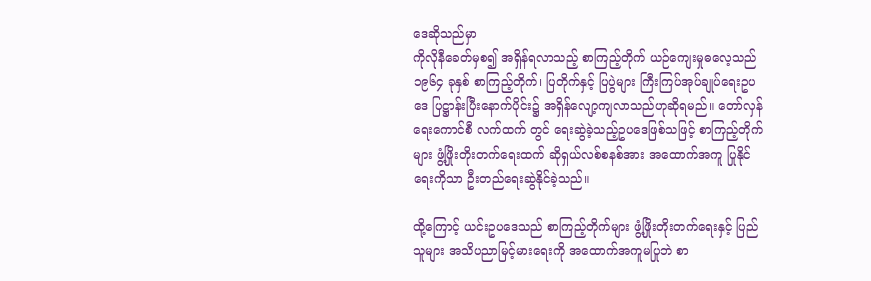ဒေဆိုသည်မှာ
ကိုလိုနီခေတ်မှစ၍ အရှိန်ရလာသည့် စာကြည့်တိုက် ယဉ်ကျေးမှုဓလေ့သည် ၁၉၆၄ ခုနှစ် စာကြည့်တိုက်၊ ပြတိုက်နှင့် ပြပွဲများ ကြီးကြပ်အုပ်ချုပ်ရေးဥပဒေ ပြဋ္ဌာန်းပြီးနောက်ပိုင်း၌ အရှိန်လျော့ကျလာသည်ဟုဆိုရမည်။ တော်လှန်ရေးကောင်စီ လက်ထက် တွင် ရေးဆွဲခဲ့သည့်ဥပဒေဖြစ်သဖြင့် စာကြည့်တိုက်များ ဖွံ့ဖြိုးတိုးတက်ရေးထက် ဆိုရှယ်လစ်စနစ်အား အထောက်အကူ ပြုနိုင်ရေးကိုသာ ဦးတည်ရေးဆွဲနိုင်ခဲ့သည်။

ထို့ကြောင့် ယင်းဥပဒေသည် စာကြည့်တိုက်များ ဖွံ့ဖြိုးတိုးတက်ရေးနှင့် ပြည်သူများ အသိပညာမြင့်မားရေးကို အထောက်အကူမပြုဘဲ စာ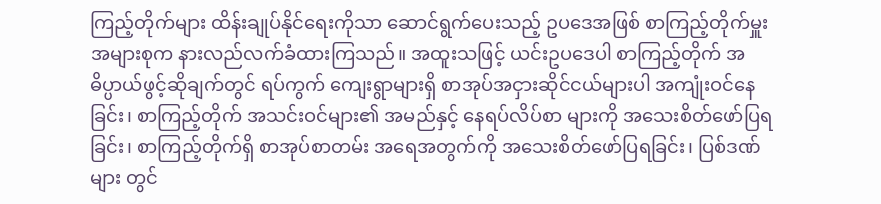ကြည့်တိုက်များ ထိန်းချုပ်နိုင်ရေးကိုသာ ဆောင်ရွက်ပေးသည့် ဥပဒေအဖြစ် စာကြည့်တိုက်မှူး အများစုက နားလည်လက်ခံထားကြသည်။ အထူးသဖြင့် ယင်းဥပဒေပါ စာကြည့်တိုက် အဓိပ္ပာယ်ဖွင့်ဆိုချက်တွင် ရပ်ကွက် ကျေးရွာများရှိ စာအုပ်အငှားဆိုင်ငယ်များပါ အကျုံးဝင်နေခြင်း၊ စာကြည့်တိုက် အသင်းဝင်များ၏ အမည်နှင့် နေရပ်လိပ်စာ များကို အသေးစိတ်ဖော်ပြရခြင်း၊ စာကြည့်တိုက်ရှိ စာအုပ်စာတမ်း အရေအတွက်ကို အသေးစိတ်ဖော်ပြရခြင်း၊ ပြစ်ဒဏ်များ တွင်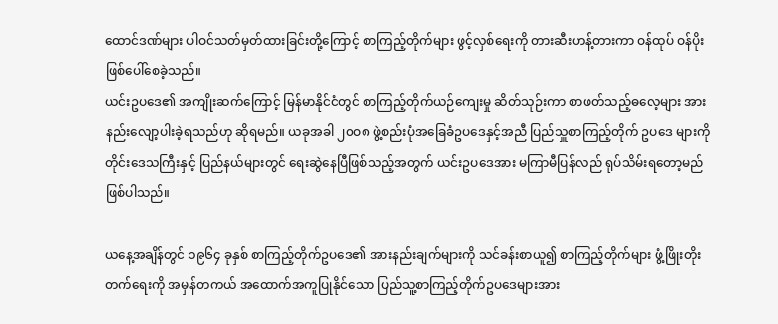ထောင်ဒဏ်များ ပါဝင်သတ်မှတ်ထားခြင်းတို့ကြောင့် စာကြည့်တိုက်များ ဖွင့်လှစ်ရေးကို တားဆီးဟန့်တားကာ ဝန်ထုပ် ဝန်ပိုး ဖြစ်ပေါ်စေခဲ့သည်။
ယင်းဥပဒေ၏ အကျိုးဆက်ကြောင့် မြန်မာနိုင်ငံတွင် စာကြည့်တိုက်ယဉ်ကျေးမှု ဆိတ်သုဉ်းကာ စာဖတ်သည့်ဓလေ့များ အားနည်းလျော့ပါးခဲ့ရသည်ဟု ဆိုရမည်။ ယခုအခါ ၂၀ဝ၈ ဖွဲ့စည်းပုံအခြေခံဥပဒေနှင့်အညီ ပြည်သှူစာကြည့်တိုက် ဥပဒေ များကို တိုင်းဒေသကြီးနှင့် ပြည်နယ်များတွင် ရေးဆွဲနေပြီဖြစ်သည့်အတွက် ယင်းဥပဒေအား မကြာမီပြန်လည် ရုပ်သိမ်းရတော့မည် ဖြစ်ပါသည်။

ယနေ့အချိန်တွင် ၁၉၆၄ ခုနှစ် စာကြည့်တိုက်ဥပဒေ၏ အားနည်းချက်များကို သင်ခန်းစာယူ၍ စာကြည့်တိုက်များ ဖွံ့ဖြိုးတိုး တက်ရေးကို အမှန်တကယ် အထောက်အကူပြုနိုင်သော ပြည်သူ့စာကြည့်တိုက်ဥပဒေများအား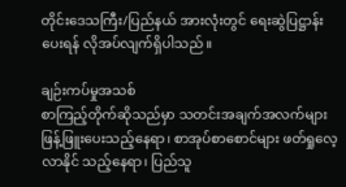တိုင်းဒေသကြီး/ပြည်နယ် အားလုံးတွင် ရေးဆွဲပြဋ္ဌာန်းပေးရန် လိုအပ်လျက်ရှိပါသည်။

ချဉ်းကပ်မှုအသစ်
စာကြည့်တိုက်ဆိုသည်မှာ သတင်းအချက်အလက်များ ဖြန့်ဖြူးပေးသည့်နေရာ၊ စာအုပ်စာစောင်များ ဖတ်ရှုလေ့လာနိုင် သည့်နေရာ၊ ပြည်သူ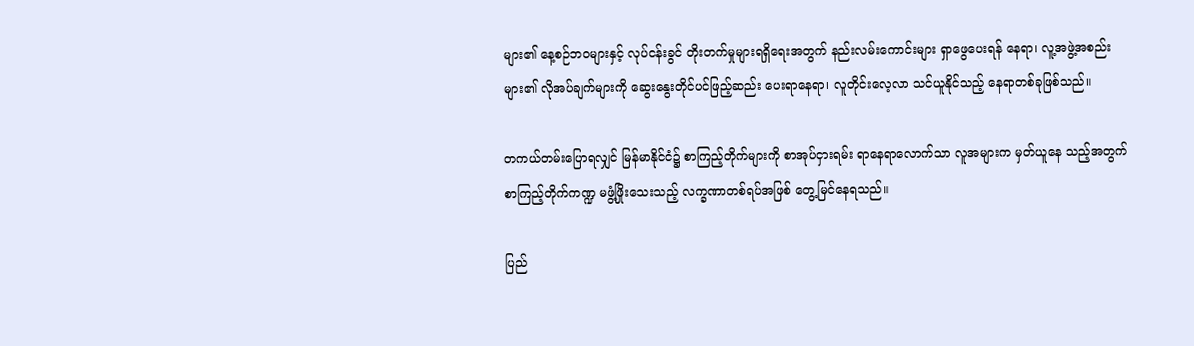များ၏ နေ့စဉ်ဘဝများနှင့် လုပ်ငန်းခွင် တိုးတက်မှုများရရှိရေးအတွက် နည်းလမ်းကောင်းများ ရှာဖွေပေးရန် နေရာ၊ လူ့အဖွဲ့အစည်းများ၏ လိုအပ်ချက်များကို ဆွေးနွေးတိုင်ပင်ဖြည့်ဆည်း ပေးရာနေရာ၊ လူတိုင်းလေ့လာ သင်ယူနိုင်သည့် နေရာတစ်ခုဖြစ်သည်။

တကယ်တမ်းပြောရလျှင် မြန်မာနိုင်ငံ၌ စာကြည့်တိုက်များကို စာအုပ်ငှားရမ်း ရာနေရာလောက်သာ လူအများက မှတ်ယူနေ သည့်အတွက် စာကြည့်တိုက်ကဏ္ဍ မဖွံ့ဖြိုးသေးသည့် လက္ခဏာတစ်ရပ်အဖြစ် တွေ့မြင်နေရသည်။

ပြည်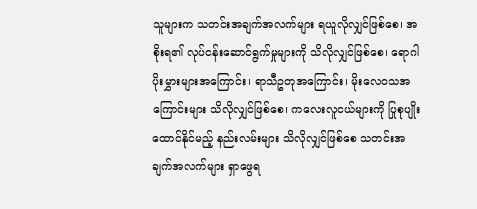သူများက သတင်းအချက်အလက်များ ရယူလိုလျှင်ဖြစ်စေ၊ အစိုးရ၏ လုပ်ငန်းဆောင်ရွက်မှုများကို သိလိုလျှင်ဖြစ်စေ၊ ရောဂါ ပိုးမွှားများအကြောင်း၊ ရာသီဥတုအကြောင်း၊ မိုးလေဝသအကြောင်းများ သိလိုလျှင်ဖြစ်စေ၊ ကလေးလူငယ်များကို ပြုစုပျိုးထောင်နိုင်မည့် နည်းလမ်းများ သိလိုလျှင်ဖြစ်စေ သတင်းအချက်အလက်များ ရှာဖွေရ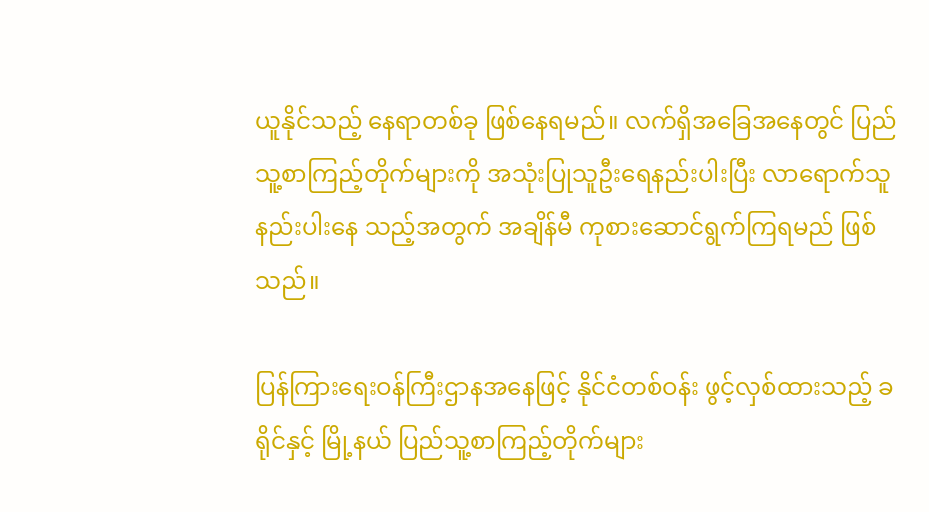ယူနိုင်သည့် နေရာတစ်ခု ဖြစ်နေရမည်။ လက်ရှိအခြေအနေတွင် ပြည်သူ့စာကြည့်တိုက်များကို အသုံးပြုသူဦးရေနည်းပါးပြီး လာရောက်သူ နည်းပါးနေ သည့်အတွက် အချိန်မီ ကုစားဆောင်ရွက်ကြရမည် ဖြစ်သည်။

ပြန်ကြားရေးဝန်ကြီးဌာနအနေဖြင့် နိုင်ငံတစ်ဝန်း ဖွင့်လှစ်ထားသည့် ခရိုင်နှင့် မြို့နယ် ပြည်သူ့စာကြည့်တိုက်များ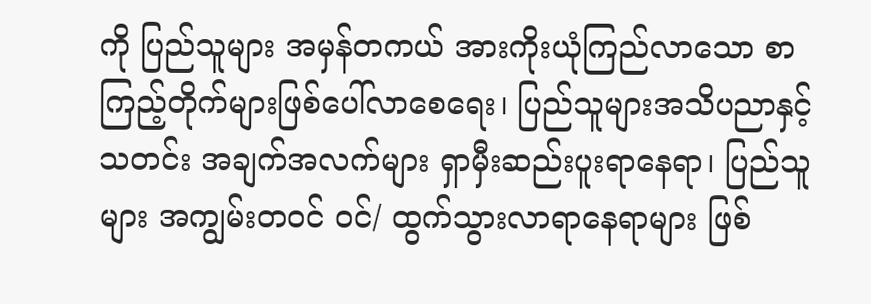ကို ပြည်သူများ အမှန်တကယ် အားကိုးယုံကြည်လာသော စာကြည့်တိုက်များဖြစ်ပေါ်လာစေရေး၊ ပြည်သူများအသိပညာနှင့် သတင်း အချက်အလက်များ ရှာမှီးဆည်းပူးရာနေရာ၊ ပြည်သူများ အကျွမ်းတဝင် ဝင်/ ထွက်သွားလာရာနေရာများ ဖြစ်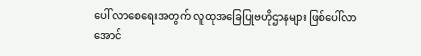ပေါ် လာစေရေးအတွက် လူထုအခြေပြုဗဟိုဌာနများ ဖြစ်ပေါ်လာအောင်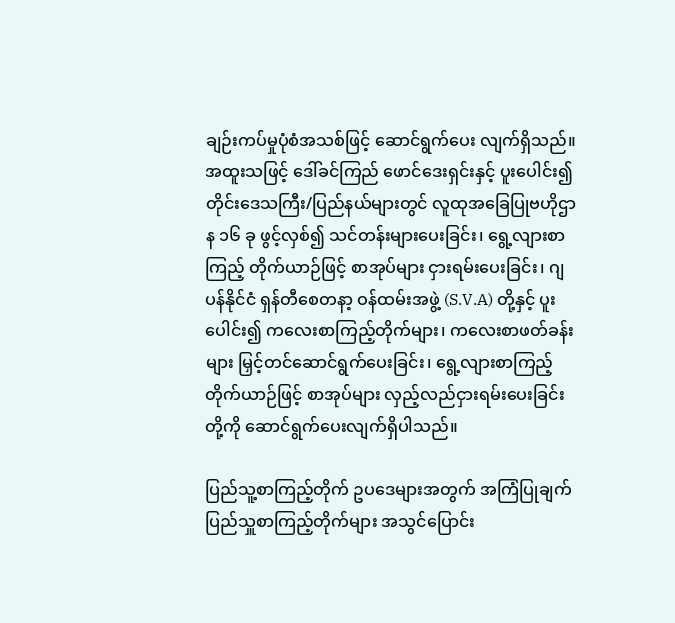ချဉ်းကပ်မှုပုံစံအသစ်ဖြင့် ဆောင်ရွက်ပေး လျက်ရှိသည်။ အထူးသဖြင့် ဒေါ်ခင်ကြည် ဖောင်ဒေးရှင်းနှင့် ပူးပေါင်း၍ တိုင်းဒေသကြီး/ပြည်နယ်များတွင် လူထုအခြေပြုဗဟိုဌာန ၁၆ ခု ဖွင့်လှစ်၍ သင်တန်းများပေးခြင်း၊ ရွေ့လျားစာကြည့် တိုက်ယာဉ်ဖြင့် စာအုပ်များ ငှားရမ်းပေးခြင်း၊ ဂျပန်နိုင်ငံ ရှန်တီစေတနာ့ ဝန်ထမ်းအဖွဲ့ (S.V.A) တို့နှင့် ပူးပေါင်း၍ ကလေးစာကြည့်တိုက်များ၊ ကလေးစာဖတ်ခန်းများ မြှင့်တင်ဆောင်ရွက်ပေးခြင်း၊ ရွေ့လျားစာကြည့် တိုက်ယာဉ်ဖြင့် စာအုပ်များ လှည့်လည်ငှားရမ်းပေးခြင်းတို့ကို ဆောင်ရွက်ပေးလျက်ရှိပါသည်။

ပြည်သူ့စာကြည့်တိုက် ဥပဒေများအတွက် အကြံပြုချက်
ပြည်သှူစာကြည့်တိုက်များ အသွင်ပြောင်း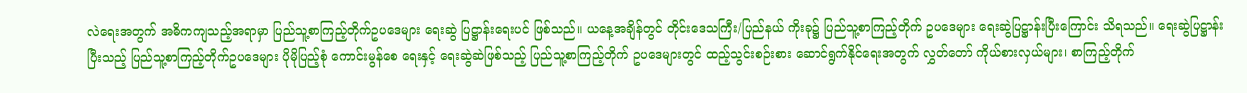လဲရေးအတွက် အဓိကကျသည့်အရာမှာ ပြည်သူ့စာကြည့်တိုက်ဥပဒေများ ရေးဆွဲ ပြဋ္ဌာန်းရေးပင် ဖြစ်သည်။ ယနေ့အချိန်တွင် တိုင်းဒေသကြီး/ပြည်နယ် ကိုးခု၌ ပြည်သူ့စာကြည့်တိုက် ဥပဒေများ ရေးဆွဲပြဋ္ဌာန်းပြီးကြောင်း သိရသည်။ ရေးဆွဲပြဋ္ဌာန်းပြီးသည့် ပြည်သူ့စာကြည့်တိုက်ဥပဒေများ ပိုမိုပြည့်စုံ ကောင်းမွန်စေ ရေးနှင့် ရေးဆွဲဆဲဖြစ်သည့် ပြည်သူ့စာကြည့်တိုက် ဥပဒေများတွင် ထည့်သွင်းစဉ်းစား ဆောင်ရွက်နိုင်ရေးအတွက် လွှတ်တော် ကိုယ်စားလှယ်များ၊ စာကြည့်တိုက်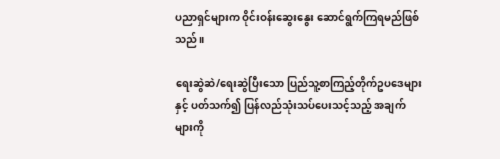ပညာရှင်များက ဝိုင်းဝန်းဆွေးနွေး ဆောင်ရွက်ကြရမည်ဖြစ်သည်။

ရေးဆွဲဆဲ/ရေးဆွဲပြီးသော ပြည်သူ့စာကြည့်တိုက်ဥပဒေများနှင့် ပတ်သက်၍ ပြန်လည်သုံးသပ်ပေးသင့်သည့် အချက်များကို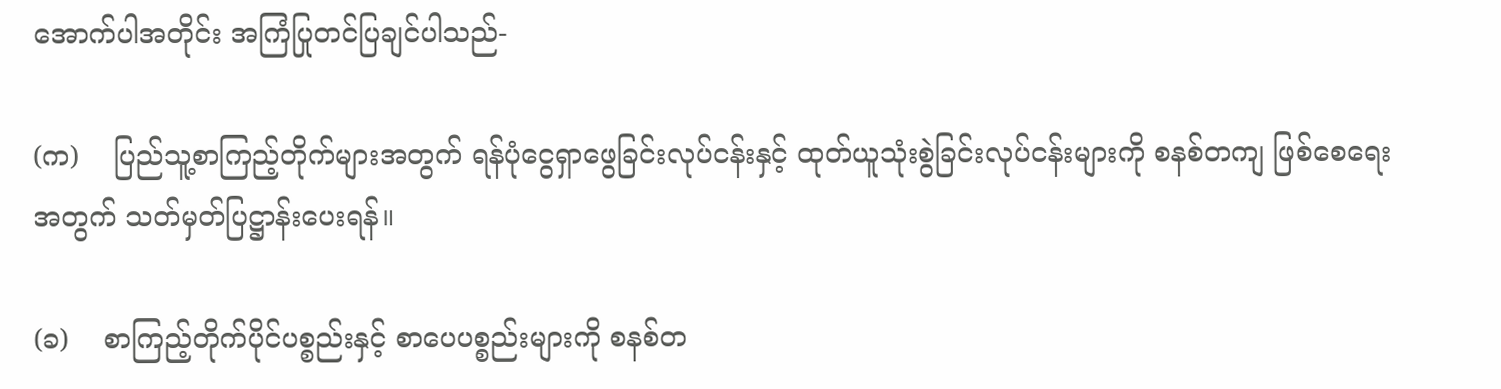အောက်ပါအတိုင်း အကြံပြုတင်ပြချင်ပါသည်-

(က)    ပြည်သူ့စာကြည့်တိုက်များအတွက် ရန်ပုံငွေရှာဖွေခြင်းလုပ်ငန်းနှင့် ထုတ်ယူသုံးစွဲခြင်းလုပ်ငန်းများကို စနစ်တကျ ဖြစ်စေရေးအတွက် သတ်မှတ်ပြဋ္ဌာန်းပေးရန်။

(ခ)    စာကြည့်တိုက်ပိုင်ပစ္စည်းနှင့် စာပေပစ္စည်းများကို စနစ်တ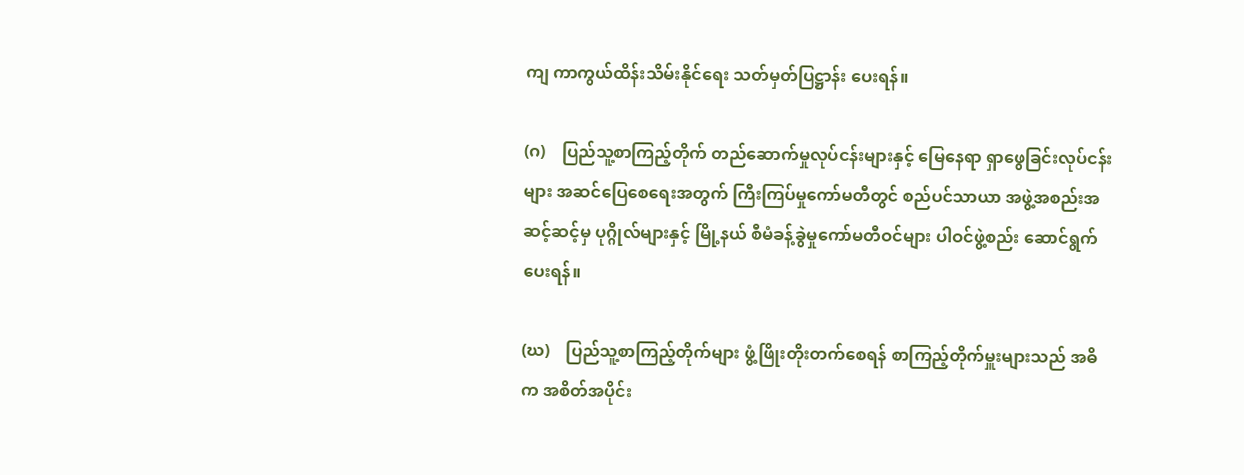ကျ ကာကွယ်ထိန်းသိမ်းနိုင်ရေး သတ်မှတ်ပြဋ္ဌာန်း ပေးရန်။

(ဂ)    ပြည်သူ့စာကြည့်တိုက် တည်ဆောက်မှုလုပ်ငန်းများနှင့် မြေနေရာ ရှာဖွေခြင်းလုပ်ငန်းများ အဆင်ပြေစေရေးအတွက် ကြီးကြပ်မှုကော်မတီတွင် စည်ပင်သာယာ အဖွဲ့အစည်းအဆင့်ဆင့်မှ ပုဂ္ဂိုလ်များနှင့် မြို့နယ် စီမံခန့်ခွဲမှုကော်မတီဝင်များ ပါဝင်ဖွဲ့စည်း ဆောင်ရွက်ပေးရန်။

(ဃ)    ပြည်သူ့စာကြည့်တိုက်များ ဖွံ့ဖြိုးတိုးတက်စေရန် စာကြည့်တိုက်မှူးများသည် အဓိက အစိတ်အပိုင်း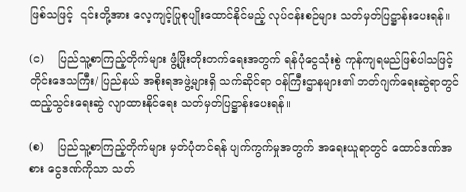ဖြစ်သဖြင့်  ၎င်းတို့အား လေ့ကျင့်ပြုစုပျိုးထောင်နိုင်မည့် လုပ်ငန်းစဉ်များ သတ်မှတ်ပြဋ္ဌာန်းပေးရန်။

(င)    ပြည်သူ့စာကြည့်တိုက်များ ဖွံ့ဖြိုးတိုးတက်ရေးအတွက် ရန်ပုံငွေသုံးစွဲ ကုန်ကျရမည်ဖြစ်ပါသဖြင့် တိုင်းဒေသကြီး/ ပြည်နယ် အစိုးရအဖွဲ့များရှိ သက်ဆိုင်ရာ ဝန်ကြီးဌာနများ၏ ဘတ်ဂျက်ရေးဆွဲရာတွင် ထည့်သွင်းရေးဆွဲ လျာထားနိုင်ရေး သတ်မှတ်ပြဋ္ဌာန်းပေးရန်။

(စ)    ပြည်သူ့စာကြည့်တိုက်များ မှတ်ပုံတင်ရန် ပျက်ကွက်မှုအတွက် အရေးယူရာတွင် ထောင်ဒဏ်အစား ငွေဒဏ်ကိုသာ သတ်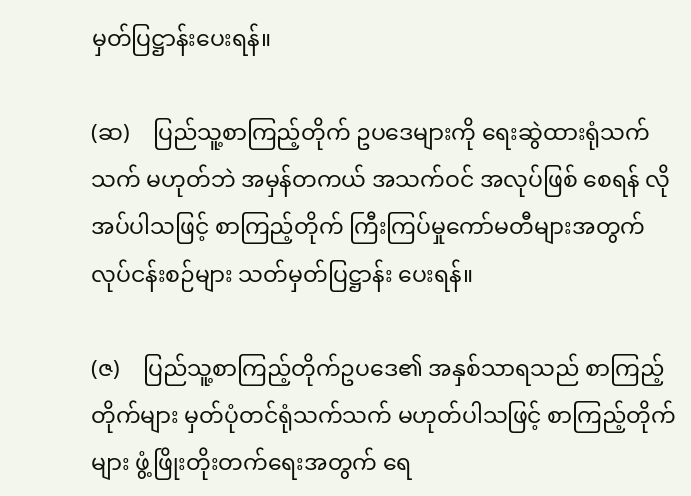မှတ်ပြဋ္ဌာန်းပေးရန်။

(ဆ)    ပြည်သူ့စာကြည့်တိုက် ဥပဒေများကို ရေးဆွဲထားရုံသက်သက် မဟုတ်ဘဲ အမှန်တကယ် အသက်ဝင် အလုပ်ဖြစ် စေရန် လိုအပ်ပါသဖြင့် စာကြည့်တိုက် ကြီးကြပ်မှုကော်မတီများအတွက် လုပ်ငန်းစဉ်များ သတ်မှတ်ပြဋ္ဌာန်း ပေးရန်။

(ဇ)    ပြည်သူ့စာကြည့်တိုက်ဥပဒေ၏ အနှစ်သာရသည် စာကြည့်တိုက်များ မှတ်ပုံတင်ရုံသက်သက် မဟုတ်ပါသဖြင့် စာကြည့်တိုက်များ ဖွံ့ဖြိုးတိုးတက်ရေးအတွက် ရေ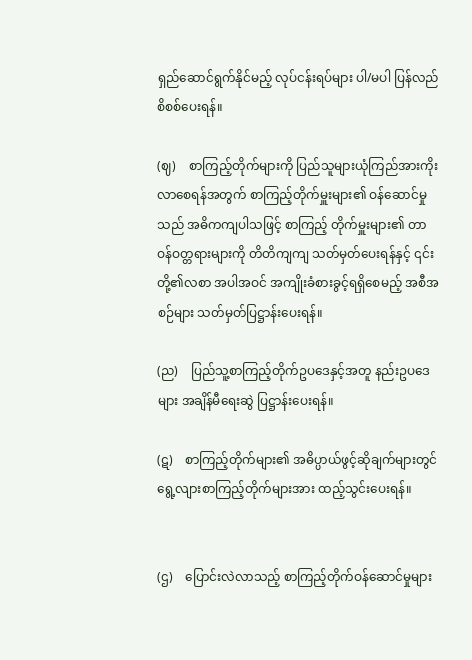ရှည်ဆောင်ရွက်နိုင်မည့် လုပ်ငန်းရပ်များ ပါ/မပါ ပြန်လည်စိစစ်ပေးရန်။

(ဈ)    စာကြည့်တိုက်များကို ပြည်သူများယုံကြည်အားကိုး လာစေရန်အတွက် စာကြည့်တိုက်မှူးများ၏ ဝန်ဆောင်မှုသည် အဓိကကျပါသဖြင့် စာကြည့် တိုက်မှူးများ၏ တာဝန်ဝတ္တရားများကို တိတိကျကျ သတ်မှတ်ပေးရန်နှင့် ၎င်းတို့၏လစာ အပါအဝင် အကျိုးခံစားခွင့်ရရှိစေမည့် အစီအစဉ်များ သတ်မှတ်ပြဋ္ဌာန်းပေးရန်။

(ည)    ပြည်သူ့စာကြည့်တိုက်ဥပဒေနှင့်အတူ နည်းဥပဒေများ အချိန်မီရေးဆွဲ ပြဋ္ဌာန်းပေးရန်။

(ဋ)    စာကြည့်တိုက်များ၏ အဓိပ္ပာယ်ဖွင့်ဆိုချက်များတွင် ရွေ့လျားစာကြည့်တိုက်များအား ထည့်သွင်းပေးရန်။


(ဌ)    ပြောင်းလဲလာသည့် စာကြည့်တိုက်ဝန်ဆောင်မှုများ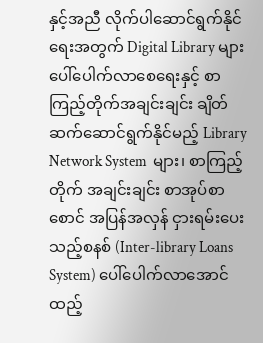နှင့်အညီ လိုက်ပါဆောင်ရွက်နိုင်ရေးအတွက် Digital Library များ ပေါ်ပေါက်လာစေရေးနှင့် စာကြည့်တိုက်အချင်းချင်း ချိတ်ဆက်ဆောင်ရွက်နိုင်မည့် Library Network System  များ၊ စာကြည့်တိုက် အချင်းချင်း စာအုပ်စာစောင် အပြန်အလှန် ငှားရမ်းပေးသည့်စနစ် (Inter-library Loans System) ပေါ်ပေါက်လာအောင် ထည့်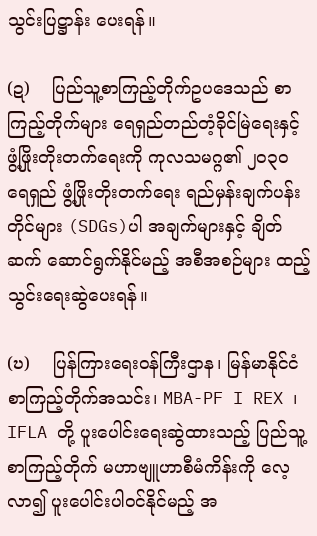သွင်းပြဋ္ဌာန်း ပေးရန်။

(ဍ)    ပြည်သူ့စာကြည့်တိုက်ဥပဒေသည် စာကြည့်တိုက်များ ရေရှည်တည်တံ့ခိုင်မြဲရေးနှင့် ဖွံ့ဖြိုးတိုးတက်ရေးကို ကုလသမဂ္ဂ၏ ၂၀၃၀ ရေရှည် ဖွံ့ဖြိုးတိုးတက်ရေး ရည်မှန်းချက်ပန်းတိုင်များ (SDGs)ပါ အချက်များနှင့် ချိတ်ဆက် ဆောင်ရွက်နိုင်မည့် အစီအစဉ်များ ထည့်သွင်းရေးဆွဲပေးရန်။

(ဎ)    ပြန်ကြားရေးဝန်ကြီးဌာန၊ မြန်မာနိုင်ငံစာကြည့်တိုက်အသင်း၊ MBA-PF I REX ၊ IFLA တို့ ပူးပေါင်းရေးဆွဲထားသည့် ပြည်သူ့စာကြည့်တိုက် မဟာဗျူဟာစီမံကိန်းကို လေ့လာ၍ ပူးပေါင်းပါဝင်နိုင်မည့် အ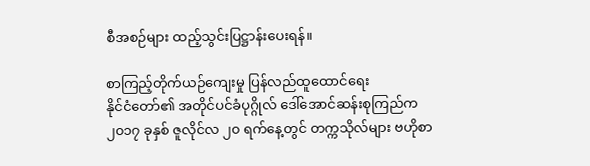စီအစဉ်များ ထည့်သွင်းပြဋ္ဌာန်းပေးရန်။

စာကြည့်တိုက်ယဉ်ကျေးမှု ပြန်လည်ထူထောင်ရေး
နိုင်ငံတော်၏ အတိုင်ပင်ခံပုဂ္ဂိုလ် ဒေါ်အောင်ဆန်းစုကြည်က ၂၀၁၇ ခုနှစ် ဇူလိုင်လ ၂၀ ရက်နေ့တွင် တက္ကသိုလ်များ ဗဟိုစာ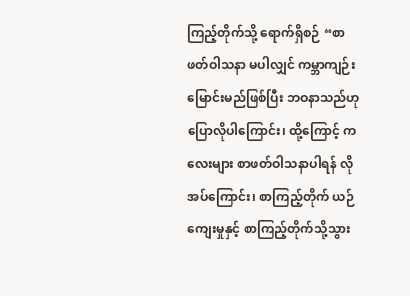ကြည့်တိုက်သို့ ရောက်ရှိစဉ် “စာဖတ်ဝါသနာ မပါလျှင် ကမ္ဘာကျဉ်းမြောင်းမည်ဖြစ်ပြီး ဘဝနာသည်ဟု ပြောလိုပါကြောင်း၊ ထို့ကြောင့် ကလေးများ စာဖတ်ဝါသနာပါရန် လိုအပ်ကြောင်း၊ စာကြည့်တိုက် ယဉ်ကျေးမှုနှင့် စာကြည့်တိုက်သို့သွား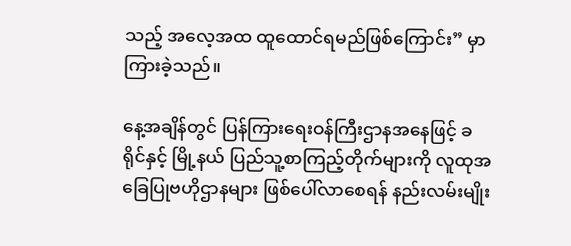သည့် အလေ့အထ ထူထောင်ရမည်ဖြစ်ကြောင်း” မှာကြားခဲ့သည်။

နေ့အချိန်တွင် ပြန်ကြားရေးဝန်ကြီးဌာနအနေဖြင့် ခရိုင်နှင့် မြို့နယ် ပြည်သူ့စာကြည့်တိုက်များကို လူထုအခြေပြုဗဟိုဌာနများ ဖြစ်ပေါ်လာစေရန် နည်းလမ်းမျိုး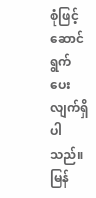စုံဖြင့် ဆောင်ရွက်ပေးလျက်ရှိပါသည်။ မြန်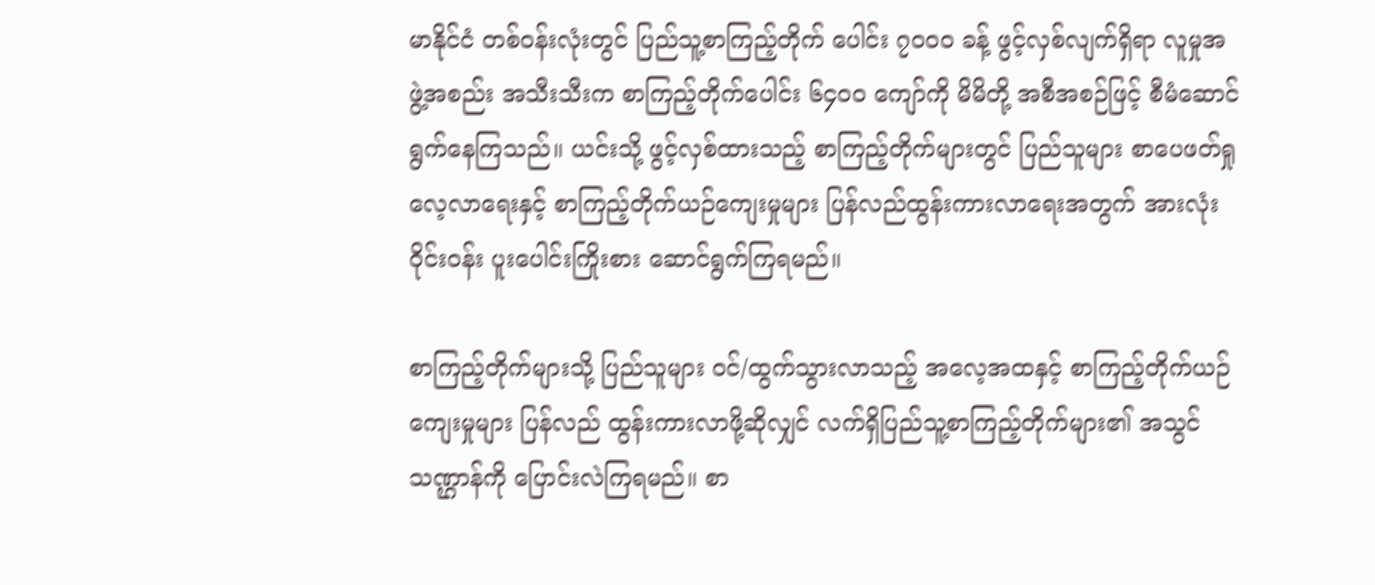မာနိုင်ငံ တစ်ဝန်းလုံးတွင် ပြည်သူ့စာကြည့်တိုက် ပေါင်း ၇၀ဝဝ ခန့် ဖွင့်လှစ်လျက်ရှိရာ လူမှုအဖွဲ့အစည်း အသီးသီးက စာကြည့်တိုက်ပေါင်း ၆၄၀ဝ ကျော်ကို မိမိတို့ အစီအစဉ်ဖြင့် စီမံဆောင်ရွက်နေကြသည်။ ယင်းသို့ ဖွင့်လှစ်ထားသည့် စာကြည့်တိုက်များတွင် ပြည်သူများ စာပေဖတ်ရှု လေ့လာရေးနှင့် စာကြည့်တိုက်ယဉ်ကျေးမှုများ ပြန်လည်ထွန်းကားလာရေးအတွက် အားလုံးဝိုင်းဝန်း ပူးပေါင်းကြိုးစား ဆောင်ရွက်ကြရမည်။

စာကြည့်တိုက်များသို့ ပြည်သူများ ဝင်/ထွက်သွားလာသည့် အလေ့အထနှင့် စာကြည့်တိုက်ယဉ်ကျေးမှုများ ပြန်လည် ထွန်းကားလာဖို့ဆိုလျှင် လက်ရှိပြည်သူ့စာကြည့်တိုက်များ၏ အသွင်သဏ္ဌာန်ကို ပြောင်းလဲကြရမည်။ စာ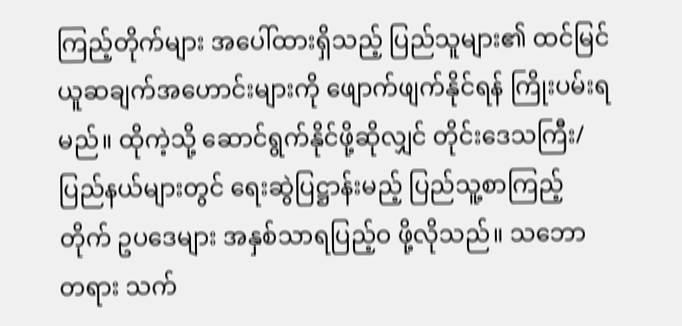ကြည့်တိုက်များ အပေါ်ထားရှိသည့် ပြည်သူများ၏ ထင်မြင်ယူဆချက်အဟောင်းများကို ဖျောက်ဖျက်နိုင်ရန် ကြိုးပမ်းရမည်။ ထိုကဲ့သို့ ဆောင်ရွက်နိုင်ဖို့ဆိုလျှင် တိုင်းဒေသကြီး/ ပြည်နယ်များတွင် ရေးဆွဲပြဋ္ဌာန်းမည့် ပြည်သူ့စာကြည့်တိုက် ဥပဒေများ အနှစ်သာရပြည့်ဝ ဖို့လိုသည်။ သဘောတရား သက်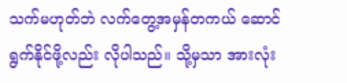သက်မဟုတ်ဘဲ လက်တွေ့အမှန်တကယ် ဆောင်ရွက်နိုင်ဖို့လည်း လိုပါသည်။ သို့မှသာ အားလုံး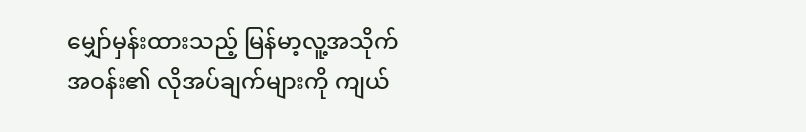မျှော်မှန်းထားသည့် မြန်မာ့လူ့အသိုက်အဝန်း၏ လိုအပ်ချက်များကို ကျယ်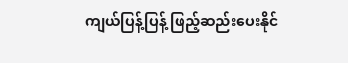ကျယ်ပြန့်ပြန့် ဖြည့်ဆည်းပေးနိုင်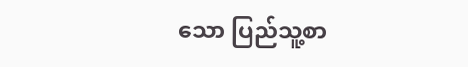သော ပြည်သူ့စာ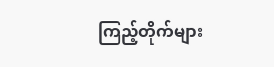ကြည့်တိုက်များ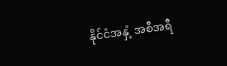နိုင်ငံအနှံ့ အစီအရီ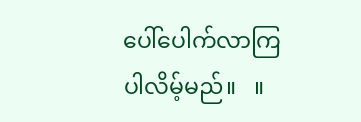ပေါ်ပေါက်လာကြပါလိမ့်မည်။   ။